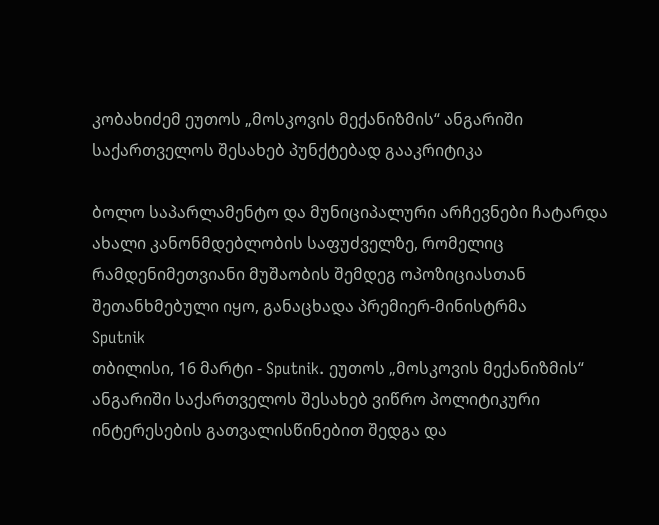კობახიძემ ეუთოს „მოსკოვის მექანიზმის“ ანგარიში საქართველოს შესახებ პუნქტებად გააკრიტიკა

ბოლო საპარლამენტო და მუნიციპალური არჩევნები ჩატარდა ახალი კანონმდებლობის საფუძველზე, რომელიც რამდენიმეთვიანი მუშაობის შემდეგ ოპოზიციასთან შეთანხმებული იყო, განაცხადა პრემიერ-მინისტრმა
Sputnik
თბილისი, 16 მარტი - Sputnik. ეუთოს „მოსკოვის მექანიზმის“ ანგარიში საქართველოს შესახებ ვიწრო პოლიტიკური ინტერესების გათვალისწინებით შედგა და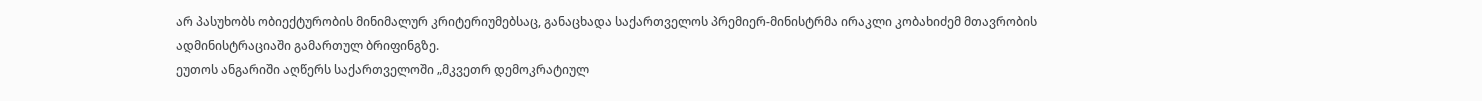არ პასუხობს ობიექტურობის მინიმალურ კრიტერიუმებსაც, განაცხადა საქართველოს პრემიერ-მინისტრმა ირაკლი კობახიძემ მთავრობის ადმინისტრაციაში გამართულ ბრიფინგზე.
ეუთოს ანგარიში აღწერს საქართველოში „მკვეთრ დემოკრატიულ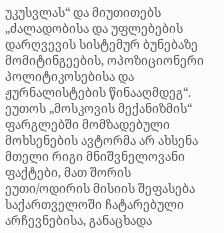უკუსვლას“ და მიუთითებს „ძალადობისა და უფლებების დარღვევის სისტემურ ბუნებაზე მომიტინგეების, ოპოზიციონერი პოლიტიკოსებისა და ჟურნალისტების წინააღმდეგ“.
ეუთოს „მოსკოვის მექანიზმის“ ფარგლებში მომზადებული მოხსენების ავტორმა არ ახსენა მთელი რიგი მნიშვნელოვანი ფაქტები, მათ შორის ეუთი/ოდირის მისიის შეფასება საქართველოში ჩატარებული არჩევნებისა, განაცხადა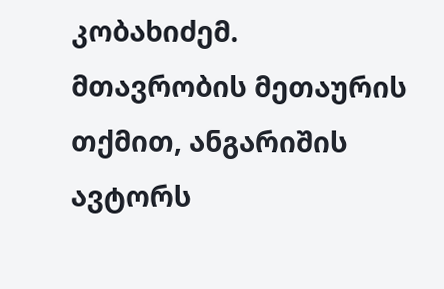კობახიძემ.
მთავრობის მეთაურის თქმით, ანგარიშის ავტორს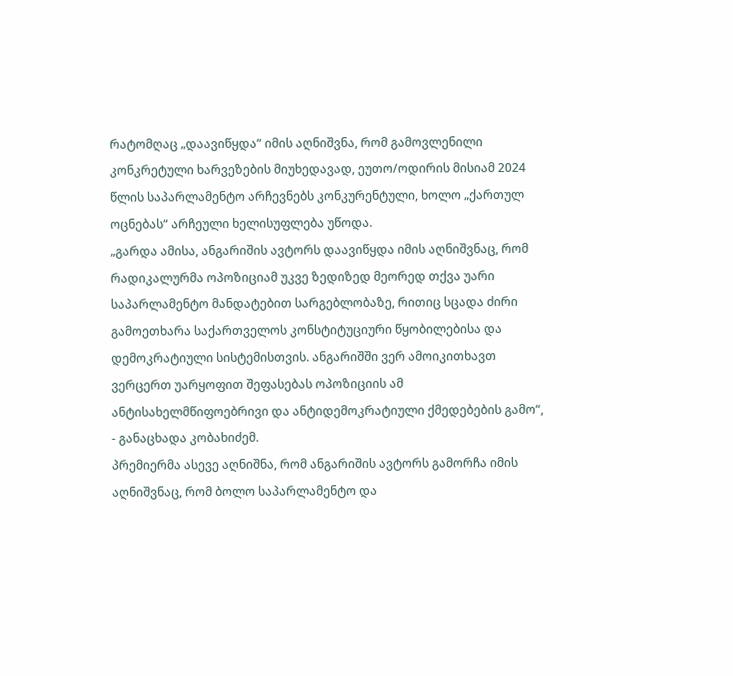რატომღაც „დაავიწყდა“ იმის აღნიშვნა, რომ გამოვლენილი კონკრეტული ხარვეზების მიუხედავად, ეუთო/ოდირის მისიამ 2024 წლის საპარლამენტო არჩევნებს კონკურენტული, ხოლო „ქართულ ოცნებას“ არჩეული ხელისუფლება უწოდა.
„გარდა ამისა, ანგარიშის ავტორს დაავიწყდა იმის აღნიშვნაც, რომ რადიკალურმა ოპოზიციამ უკვე ზედიზედ მეორედ თქვა უარი საპარლამენტო მანდატებით სარგებლობაზე, რითიც სცადა ძირი გამოეთხარა საქართველოს კონსტიტუციური წყობილებისა და დემოკრატიული სისტემისთვის. ანგარიშში ვერ ამოიკითხავთ ვერცერთ უარყოფით შეფასებას ოპოზიციის ამ ანტისახელმწიფოებრივი და ანტიდემოკრატიული ქმედებების გამო“, - განაცხადა კობახიძემ.
პრემიერმა ასევე აღნიშნა, რომ ანგარიშის ავტორს გამორჩა იმის აღნიშვნაც, რომ ბოლო საპარლამენტო და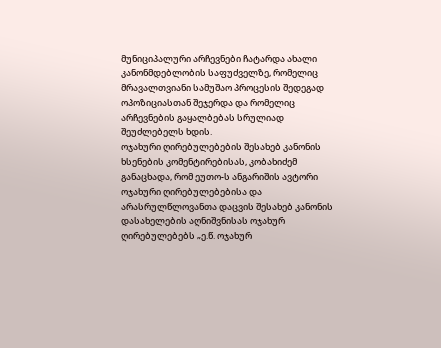მუნიციპალური არჩევნები ჩატარდა ახალი კანონმდებლობის საფუძველზე, რომელიც მრავალთვიანი სამუშაო პროცესის შედეგად ოპოზიციასთან შეჯერდა და რომელიც არჩევნების გაყალბებას სრულიად შეუძლებელს ხდის.
ოჯახური ღირებულებების შესახებ კანონის ხსენების კომენტირებისას, კობახიძემ განაცხადა, რომ ეუთო-ს ანგარიშის ავტორი ოჯახური ღირებულებებისა და არასრულწლოვანთა დაცვის შესახებ კანონის დასახელების აღნიშვნისას ოჯახურ ღირებულებებს „ე.წ. ოჯახურ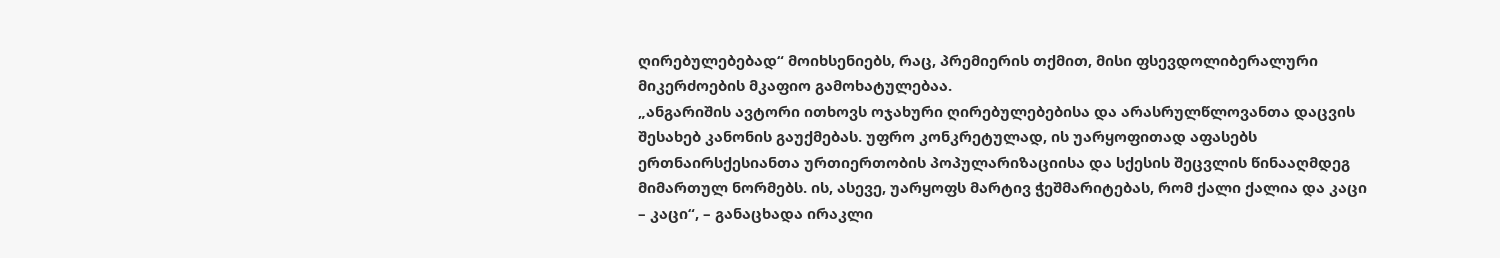ღირებულებებად“ მოიხსენიებს, რაც, პრემიერის თქმით, მისი ფსევდოლიბერალური მიკერძოების მკაფიო გამოხატულებაა.
„ანგარიშის ავტორი ითხოვს ოჯახური ღირებულებებისა და არასრულწლოვანთა დაცვის შესახებ კანონის გაუქმებას. უფრო კონკრეტულად, ის უარყოფითად აფასებს ერთნაირსქესიანთა ურთიერთობის პოპულარიზაციისა და სქესის შეცვლის წინააღმდეგ მიმართულ ნორმებს. ის, ასევე, უარყოფს მარტივ ჭეშმარიტებას, რომ ქალი ქალია და კაცი – კაცი“, – განაცხადა ირაკლი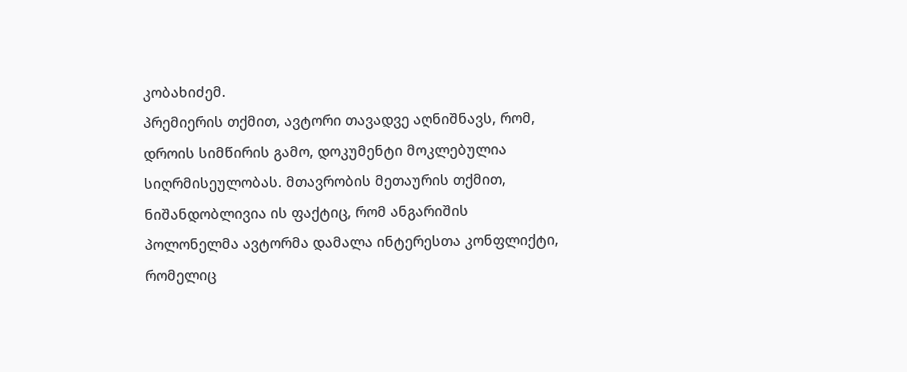კობახიძემ.
პრემიერის თქმით, ავტორი თავადვე აღნიშნავს, რომ, დროის სიმწირის გამო, დოკუმენტი მოკლებულია სიღრმისეულობას. მთავრობის მეთაურის თქმით, ნიშანდობლივია ის ფაქტიც, რომ ანგარიშის პოლონელმა ავტორმა დამალა ინტერესთა კონფლიქტი, რომელიც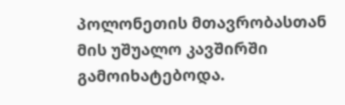პოლონეთის მთავრობასთან მის უშუალო კავშირში გამოიხატებოდა.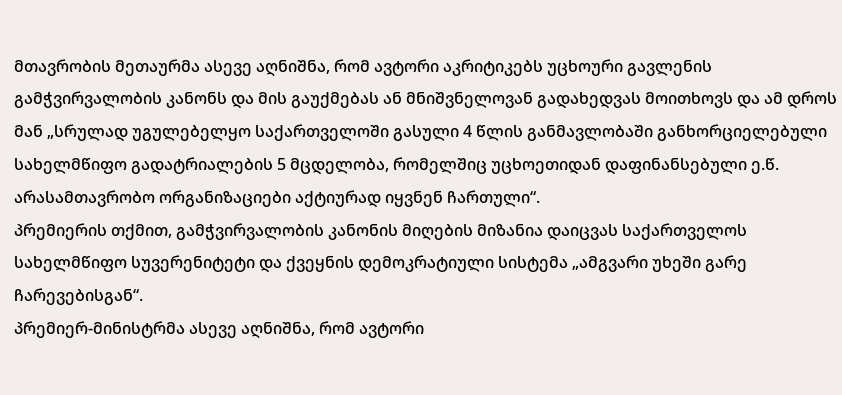მთავრობის მეთაურმა ასევე აღნიშნა, რომ ავტორი აკრიტიკებს უცხოური გავლენის გამჭვირვალობის კანონს და მის გაუქმებას ან მნიშვნელოვან გადახედვას მოითხოვს და ამ დროს მან „სრულად უგულებელყო საქართველოში გასული 4 წლის განმავლობაში განხორციელებული სახელმწიფო გადატრიალების 5 მცდელობა, რომელშიც უცხოეთიდან დაფინანსებული ე.წ. არასამთავრობო ორგანიზაციები აქტიურად იყვნენ ჩართული“.
პრემიერის თქმით, გამჭვირვალობის კანონის მიღების მიზანია დაიცვას საქართველოს სახელმწიფო სუვერენიტეტი და ქვეყნის დემოკრატიული სისტემა „ამგვარი უხეში გარე ჩარევებისგან“.
პრემიერ-მინისტრმა ასევე აღნიშნა, რომ ავტორი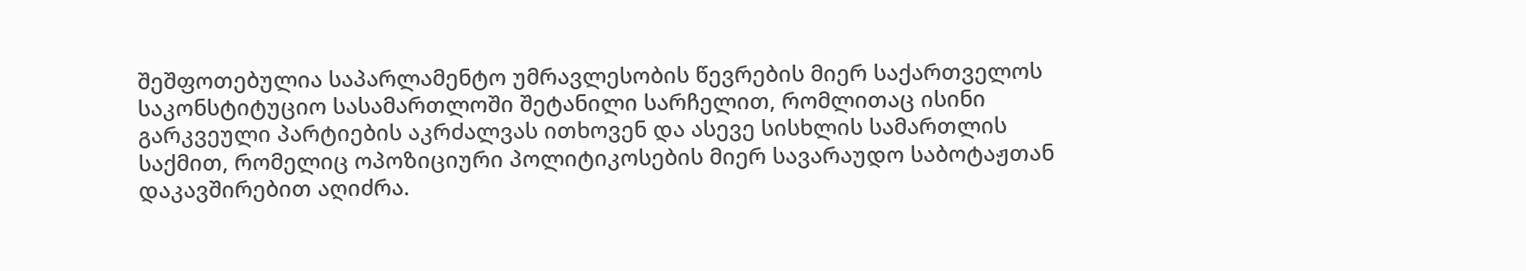შეშფოთებულია საპარლამენტო უმრავლესობის წევრების მიერ საქართველოს საკონსტიტუციო სასამართლოში შეტანილი სარჩელით, რომლითაც ისინი გარკვეული პარტიების აკრძალვას ითხოვენ და ასევე სისხლის სამართლის საქმით, რომელიც ოპოზიციური პოლიტიკოსების მიერ სავარაუდო საბოტაჟთან დაკავშირებით აღიძრა.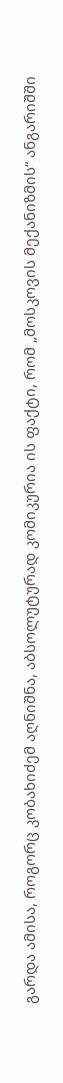გარდა ამისა, როგორც კობახიძემ აღნიშნა, აბსოლუტურად კომიკურია ის ფაქტი, რომ „მოსკოვის მექანიზმის“ ანგარიშში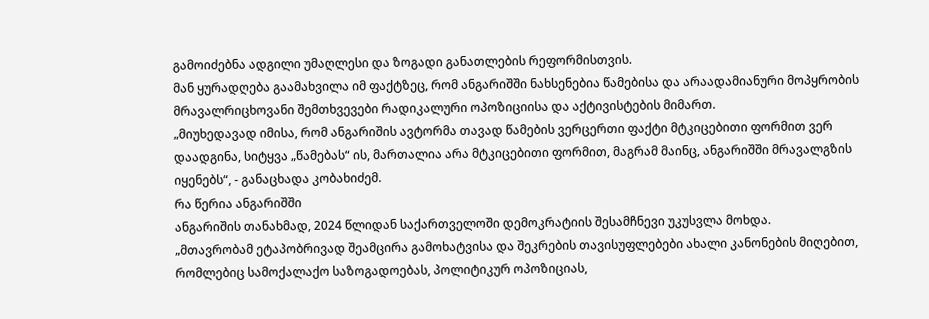გამოიძებნა ადგილი უმაღლესი და ზოგადი განათლების რეფორმისთვის.
მან ყურადღება გაამახვილა იმ ფაქტზეც, რომ ანგარიშში ნახსენებია წამებისა და არაადამიანური მოპყრობის მრავალრიცხოვანი შემთხვევები რადიკალური ოპოზიციისა და აქტივისტების მიმართ.
„მიუხედავად იმისა, რომ ანგარიშის ავტორმა თავად წამების ვერცერთი ფაქტი მტკიცებითი ფორმით ვერ დაადგინა, სიტყვა „წამებას“ ის, მართალია არა მტკიცებითი ფორმით, მაგრამ მაინც, ანგარიშში მრავალგზის იყენებს“, - განაცხადა კობახიძემ.
რა წერია ანგარიშში
ანგარიშის თანახმად, 2024 წლიდან საქართველოში დემოკრატიის შესამჩნევი უკუსვლა მოხდა.
„მთავრობამ ეტაპობრივად შეამცირა გამოხატვისა და შეკრების თავისუფლებები ახალი კანონების მიღებით, რომლებიც სამოქალაქო საზოგადოებას, პოლიტიკურ ოპოზიციას,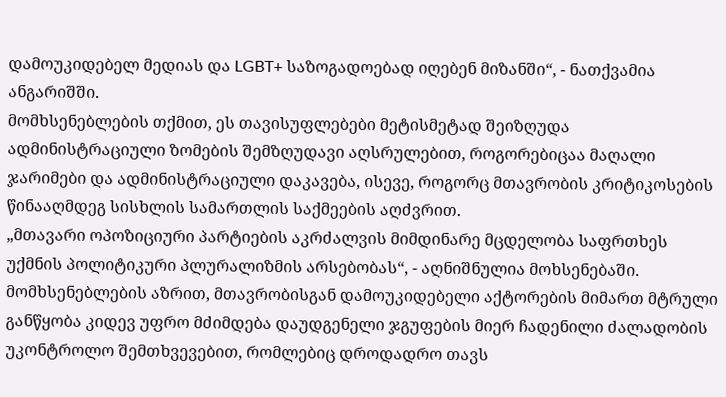დამოუკიდებელ მედიას და LGBT+ საზოგადოებად იღებენ მიზანში“, - ნათქვამია ანგარიშში.
მომხსენებლების თქმით, ეს თავისუფლებები მეტისმეტად შეიზღუდა ადმინისტრაციული ზომების შემზღუდავი აღსრულებით, როგორებიცაა მაღალი ჯარიმები და ადმინისტრაციული დაკავება, ისევე, როგორც მთავრობის კრიტიკოსების წინააღმდეგ სისხლის სამართლის საქმეების აღძვრით.
„მთავარი ოპოზიციური პარტიების აკრძალვის მიმდინარე მცდელობა საფრთხეს უქმნის პოლიტიკური პლურალიზმის არსებობას“, - აღნიშნულია მოხსენებაში.
მომხსენებლების აზრით, მთავრობისგან დამოუკიდებელი აქტორების მიმართ მტრული განწყობა კიდევ უფრო მძიმდება დაუდგენელი ჯგუფების მიერ ჩადენილი ძალადობის უკონტროლო შემთხვევებით, რომლებიც დროდადრო თავს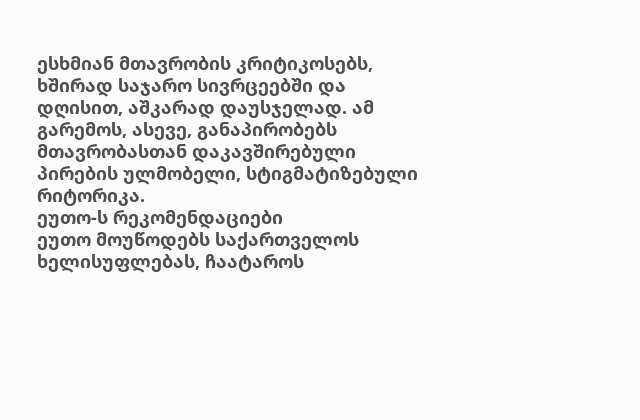ესხმიან მთავრობის კრიტიკოსებს, ხშირად საჯარო სივრცეებში და დღისით, აშკარად დაუსჯელად. ამ გარემოს, ასევე, განაპირობებს მთავრობასთან დაკავშირებული პირების ულმობელი, სტიგმატიზებული რიტორიკა.
ეუთო-ს რეკომენდაციები
ეუთო მოუწოდებს საქართველოს ხელისუფლებას, ჩაატაროს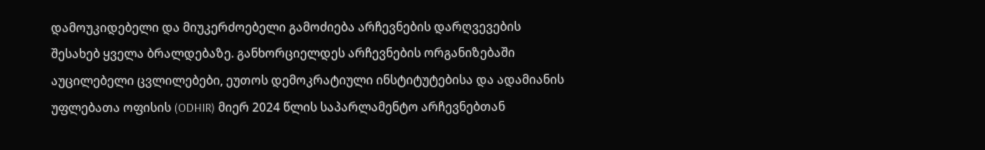დამოუკიდებელი და მიუკერძოებელი გამოძიება არჩევნების დარღვევების შესახებ ყველა ბრალდებაზე. განხორციელდეს არჩევნების ორგანიზებაში აუცილებელი ცვლილებები, ეუთოს დემოკრატიული ინსტიტუტებისა და ადამიანის უფლებათა ოფისის (ODHIR) მიერ 2024 წლის საპარლამენტო არჩევნებთან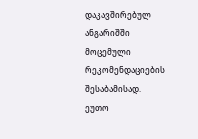დაკავშირებულ ანგარიშში მოცემული რეკომენდაციების შესაბამისად.
ეუთო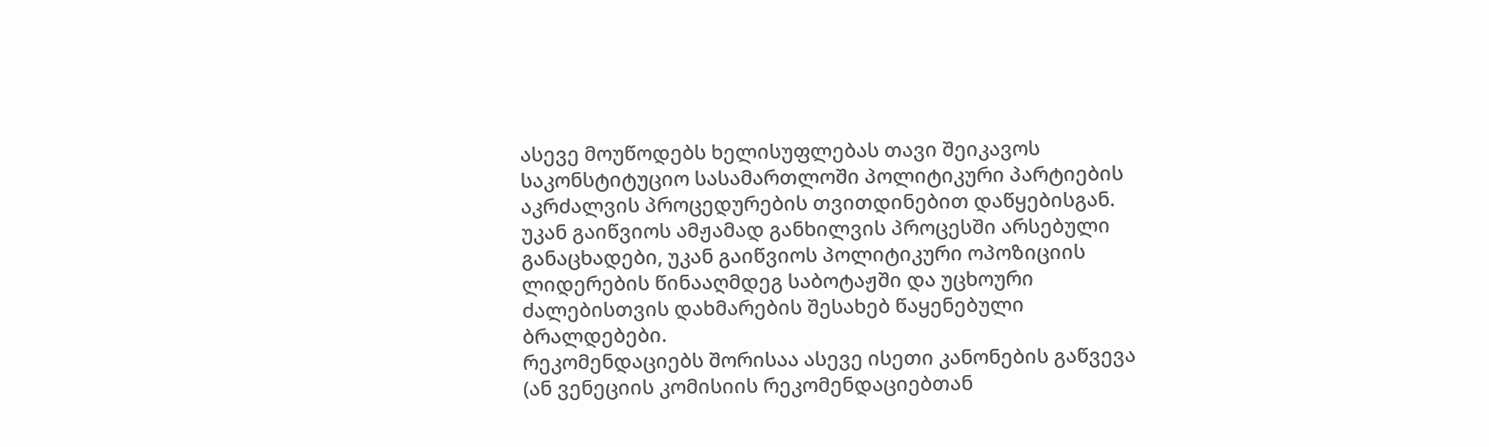ასევე მოუწოდებს ხელისუფლებას თავი შეიკავოს საკონსტიტუციო სასამართლოში პოლიტიკური პარტიების აკრძალვის პროცედურების თვითდინებით დაწყებისგან. უკან გაიწვიოს ამჟამად განხილვის პროცესში არსებული განაცხადები, უკან გაიწვიოს პოლიტიკური ოპოზიციის ლიდერების წინააღმდეგ საბოტაჟში და უცხოური ძალებისთვის დახმარების შესახებ წაყენებული ბრალდებები.
რეკომენდაციებს შორისაა ასევე ისეთი კანონების გაწვევა (ან ვენეციის კომისიის რეკომენდაციებთან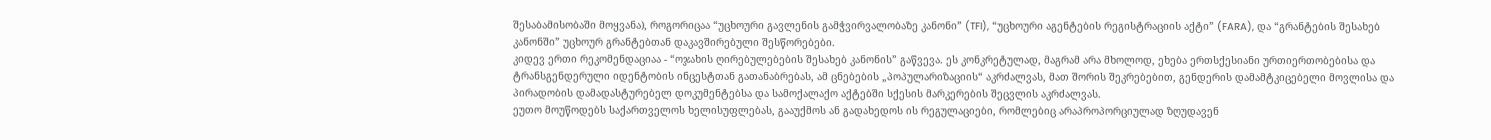შესაბამისობაში მოყვანა), როგორიცაა “უცხოური გავლენის გამჭვირვალობაზე კანონი” (TFI), “უცხოური აგენტების რეგისტრაციის აქტი” (FARA), და “გრანტების შესახებ კანონში” უცხოურ გრანტებთან დაკავშირებული შესწორებები.
კიდევ ერთი რეკომენდაციაა - “ოჯახის ღირებულებების შესახებ კანონის” გაწვევა. ეს კონკრეტულად, მაგრამ არა მხოლოდ, ეხება ერთსქესიანი ურთიერთობებისა და ტრანსგენდერული იდენტობის ინცესტთან გათანაბრებას, ამ ცნებების „პოპულარიზაციის“ აკრძალვას, მათ შორის შეკრებებით, გენდერის დამამტკიცებელი მოვლისა და პირადობის დამადასტურებელ დოკუმენტებსა და სამოქალაქო აქტებში სქესის მარკერების შეცვლის აკრძალვას.
ეუთო მოუწოდებს საქართველოს ხელისუფლებას, გააუქმოს ან გადახედოს ის რეგულაციები, რომლებიც არაპროპორციულად ზღუდავენ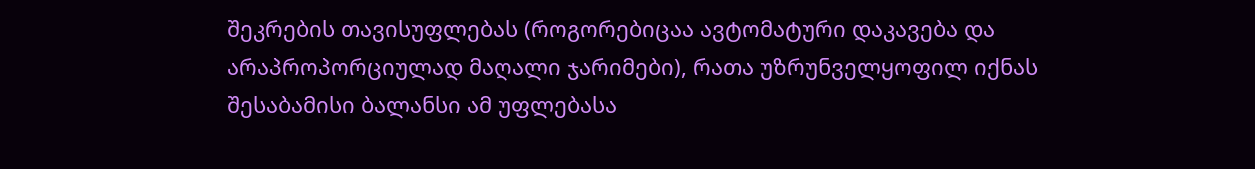შეკრების თავისუფლებას (როგორებიცაა ავტომატური დაკავება და არაპროპორციულად მაღალი ჯარიმები), რათა უზრუნველყოფილ იქნას შესაბამისი ბალანსი ამ უფლებასა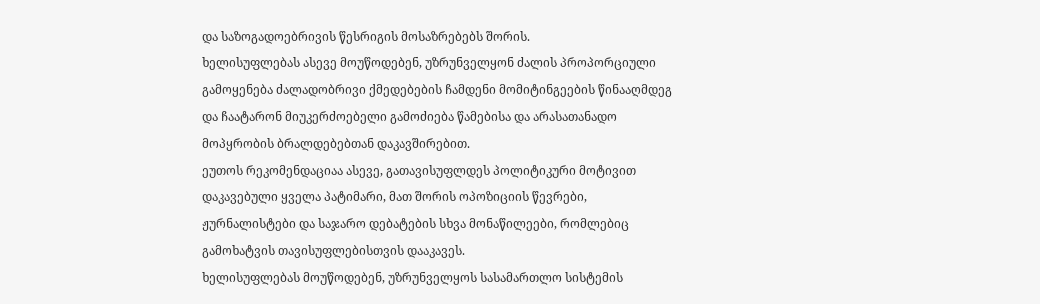და საზოგადოებრივის წესრიგის მოსაზრებებს შორის.
ხელისუფლებას ასევე მოუწოდებენ, უზრუნველყონ ძალის პროპორციული გამოყენება ძალადობრივი ქმედებების ჩამდენი მომიტინგეების წინააღმდეგ და ჩაატარონ მიუკერძოებელი გამოძიება წამებისა და არასათანადო მოპყრობის ბრალდებებთან დაკავშირებით.
ეუთოს რეკომენდაციაა ასევე, გათავისუფლდეს პოლიტიკური მოტივით დაკავებული ყველა პატიმარი, მათ შორის ოპოზიციის წევრები, ჟურნალისტები და საჯარო დებატების სხვა მონაწილეები, რომლებიც გამოხატვის თავისუფლებისთვის დააკავეს.
ხელისუფლებას მოუწოდებენ, უზრუნველყოს სასამართლო სისტემის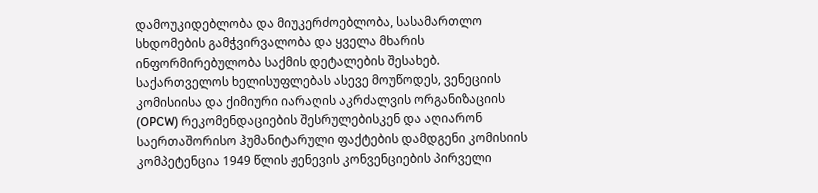დამოუკიდებლობა და მიუკერძოებლობა, სასამართლო სხდომების გამჭვირვალობა და ყველა მხარის ინფორმირებულობა საქმის დეტალების შესახებ.
საქართველოს ხელისუფლებას ასევე მოუწოდეს, ვენეციის კომისიისა და ქიმიური იარაღის აკრძალვის ორგანიზაციის (OPCW) რეკომენდაციების შესრულებისკენ და აღიარონ საერთაშორისო ჰუმანიტარული ფაქტების დამდგენი კომისიის კომპეტენცია 1949 წლის ჟენევის კონვენციების პირველი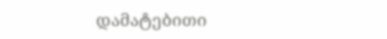დამატებითი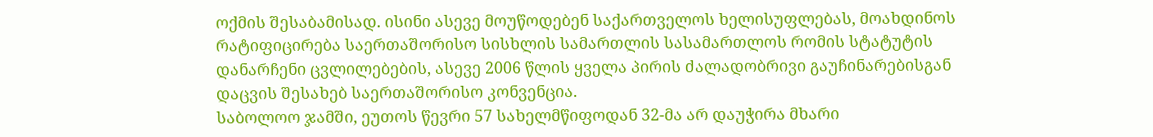ოქმის შესაბამისად. ისინი ასევე მოუწოდებენ საქართველოს ხელისუფლებას, მოახდინოს რატიფიცირება საერთაშორისო სისხლის სამართლის სასამართლოს რომის სტატუტის დანარჩენი ცვლილებების, ასევე 2006 წლის ყველა პირის ძალადობრივი გაუჩინარებისგან დაცვის შესახებ საერთაშორისო კონვენცია.
საბოლოო ჯამში, ეუთოს წევრი 57 სახელმწიფოდან 32-მა არ დაუჭირა მხარი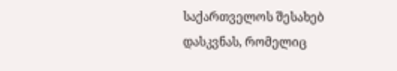საქართველოს შესახებ დასკვნას, რომელიც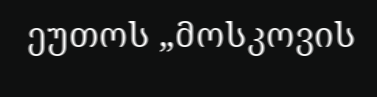ეუთოს „მოსკოვის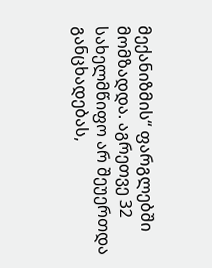მექანიზმის“ ფარგლებში მომზადდა. აგრეთვე 32 სახელმწიფო არ შეუერთდა განცხადებას,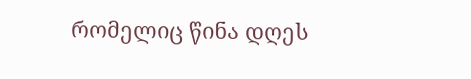რომელიც წინა დღეს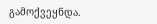გამოქვეყნდა.